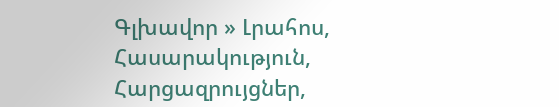Գլխավոր » Լրահոս, Հասարակություն, Հարցազրույցներ,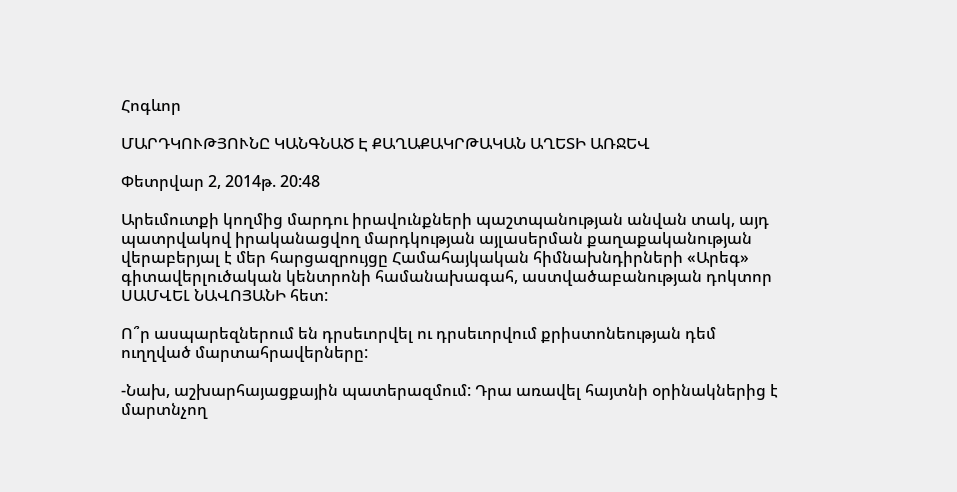Հոգևոր

ՄԱՐԴԿՈՒԹՅՈՒՆԸ ԿԱՆԳՆԱԾ Է ՔԱՂԱՔԱԿՐԹԱԿԱՆ ԱՂԵՏԻ ԱՌՋԵՎ

Փետրվար 2, 2014թ. 20:48

Արեւմուտքի կողմից մարդու իրավունքների պաշտպանության անվան տակ, այդ պատրվակով իրականացվող մարդկության այլասերման քաղաքականության վերաբերյալ է մեր հարցազրույցը Համահայկական հիմնախնդիրների «Արեգ» գիտավերլուծական կենտրոնի համանախագահ, աստվածաբանության դոկտոր ՍԱՄՎԵԼ ՆԱՎՈՅԱՆԻ հետ:

Ո՞ր ասպարեզներում են դրսեւորվել ու դրսեւորվում քրիստոնեության դեմ ուղղված մարտահրավերները:

-Նախ, աշխարհայացքային պատերազմում: Դրա առավել հայտնի օրինակներից է մարտնչող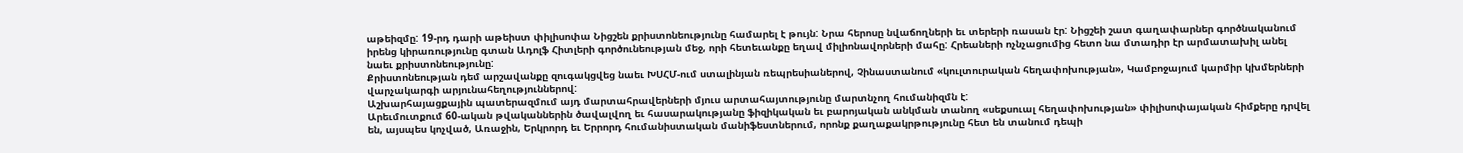աթեիզմը: 19-րդ դարի աթեիստ փիլիսոփա Նիցշեն քրիստոնեությունը համարել է թույն: Նրա հերոսը նվաճողների եւ տերերի ռասան էր: Նիցշեի շատ գաղափարներ գործնականում իրենց կիրառությունը գտան Ադոլֆ Հիտլերի գործունեության մեջ, որի հետեւանքը եղավ միլիոնավորների մահը: Հրեաների ոչնչացումից հետո նա մտադիր էր արմատախիլ անել նաեւ քրիստոնեությունը:
Քրիստոնեության դեմ արշավանքը զուգակցվեց նաեւ ԽՍՀՄ-ում ստալինյան ռեպրեսիաներով, Չինաստանում «կուլտուրական հեղափոխության», Կամբոջայում կարմիր կխմերների վարչակարգի արյունահեղություններով:
Աշխարհայացքային պատերազմում այդ մարտահրավերների մյուս արտահայտությունը մարտնչող հումանիզմն է:
Արեւմուտքում 60-ական թվականներին ծավալվող եւ հասարակությանը ֆիզիկական եւ բարոյական անկման տանող «սեքսուալ հեղափոխության» փիլիսոփայական հիմքերը դրվել են, այսպես կոչված, Առաջին, Երկրորդ եւ Երրորդ հումանիստական մանիֆեստներում, որոնք քաղաքակրթությունը հետ են տանում դեպի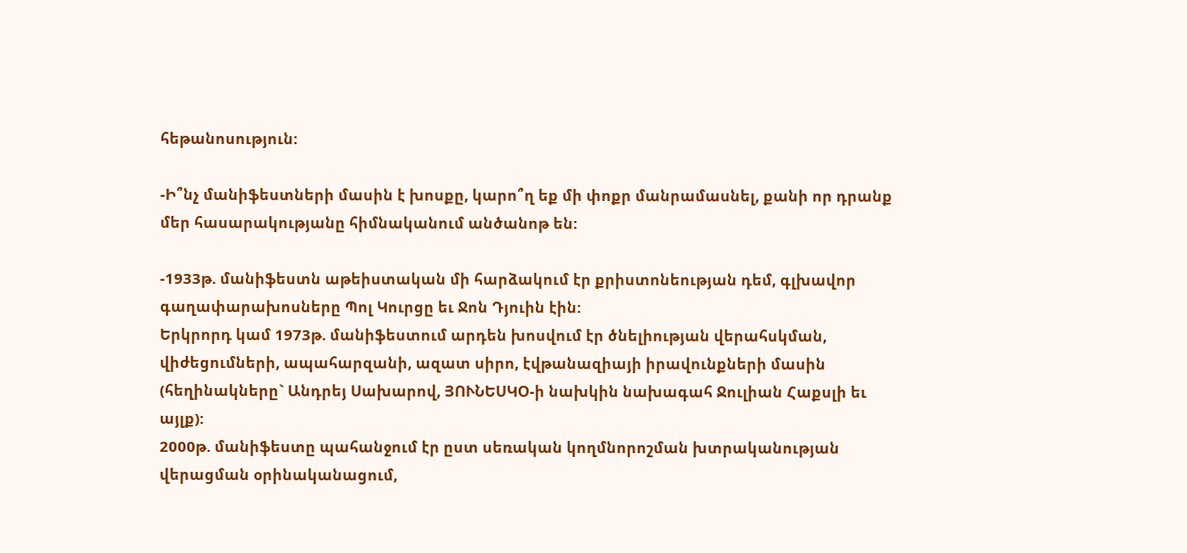հեթանոսություն:

-Ի՞նչ մանիֆեստների մասին է խոսքը, կարո՞ղ եք մի փոքր մանրամասնել, քանի որ դրանք մեր հասարակությանը հիմնականում անծանոթ են:

-1933թ. մանիֆեստն աթեիստական մի հարձակում էր քրիստոնեության դեմ, գլխավոր գաղափարախոսները Պոլ Կուրցը եւ Ջոն Դյուին էին:
Երկրորդ կամ 1973թ. մանիֆեստում արդեն խոսվում էր ծնելիության վերահսկման, վիժեցումների, ապահարզանի, ազատ սիրո, էվթանազիայի իրավունքների մասին (հեղինակները` Անդրեյ Սախարով, ՅՈՒՆԵՍԿՕ-ի նախկին նախագահ Ջուլիան Հաքսլի եւ այլք):
2000թ. մանիֆեստը պահանջում էր ըստ սեռական կողմնորոշման խտրականության վերացման օրինականացում,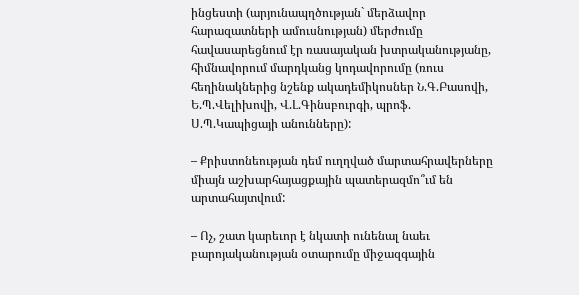ինցեստի (արյունապղծության` մերձավոր հարազատների ամուսնության) մերժումը հավասարեցնում էր ռասայական խտրականությանը, հիմնավորում մարդկանց կոդավորումը (ռուս հեղինակներից նշենք ակադեմիկոսներ Ն.Գ.Բասովի, Ե.Պ.Վելիխովի, Վ.Լ.Գինսբուրգի, պրոֆ. Ս.Պ.Կապիցայի անունները):

– Քրիստոնեության դեմ ուղղված մարտահրավերները միայն աշխարհայացքային պատերազմո՞ւմ են արտահայտվում:

– Ոչ, շատ կարեւոր է նկատի ունենալ նաեւ բարոյականության օտարումը միջազգային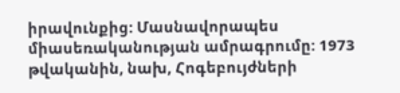իրավունքից: Մասնավորապես միասեռականության ամրագրումը: 1973 թվականին, նախ, Հոգեբույժների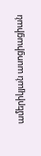ամերիկյան ասոցիացիան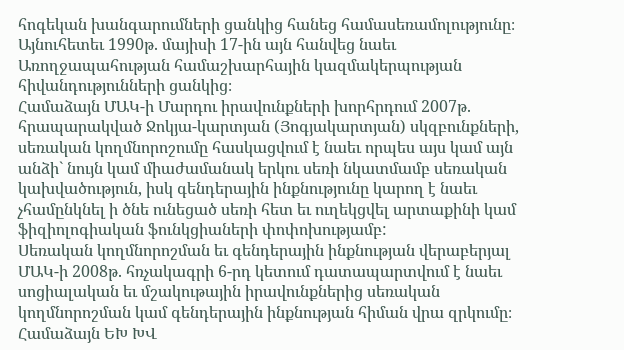հոգեկան խանգարումների ցանկից հանեց համասեռամոլությունը։ Այնուհետեւ 1990թ. մայիսի 17-ին այն հանվեց նաեւ Առողջապահության համաշխարհային կազմակերպության հիվանդությունների ցանկից։
Համաձայն ՄԱԿ-ի Մարդու իրավունքների խորհրդում 2007թ. հրապարակված Ջոկյա-կարտյան (Յոգյակարտյան) սկզբունքների, սեռական կողմնորոշումը հասկացվում է նաեւ որպես այս կամ այն անձի` նույն կամ միաժամանակ երկու սեռի նկատմամբ սեռական կախվածություն, իսկ գենդերային ինքնությունը կարող է նաեւ չհամընկնել ի ծնե ունեցած սեռի հետ եւ ուղեկցվել արտաքինի կամ ֆիզիոլոգիական ֆունկցիաների փոփոխությամբ:
Սեռական կողմնորոշման եւ գենդերային ինքնության վերաբերյալ ՄԱԿ-ի 2008թ. հռչակագրի 6-րդ կետում դատապարտվում է նաեւ սոցիալական եւ մշակութային իրավունքներից սեռական կողմնորոշման կամ գենդերային ինքնության հիման վրա զրկումը։
Համաձայն ԵԽ ԽՎ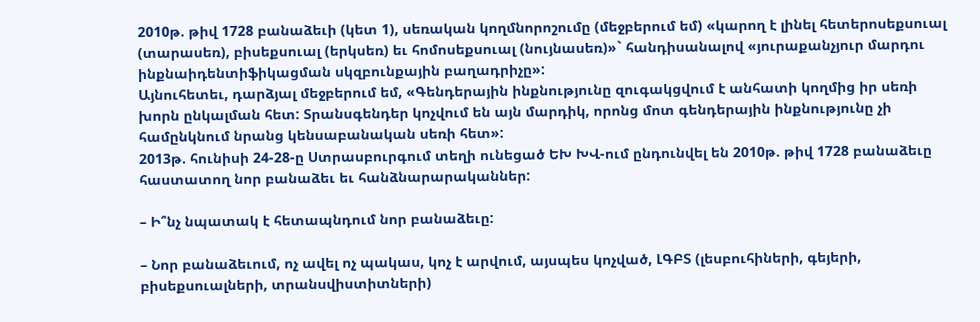2010թ. թիվ 1728 բանաձեւի (կետ 1), սեռական կողմնորոշումը (մեջբերում եմ) «կարող է լինել հետերոսեքսուալ (տարասեռ), բիսեքսուալ (երկսեռ) եւ հոմոսեքսուալ (նույնասեռ)»` հանդիսանալով «յուրաքանչյուր մարդու ինքնաիդենտիֆիկացման սկզբունքային բաղադրիչը»:
Այնուհետեւ, դարձյալ մեջբերում եմ, «Գենդերային ինքնությունը զուգակցվում է անհատի կողմից իր սեռի խորն ընկալման հետ: Տրանսգենդեր կոչվում են այն մարդիկ, որոնց մոտ գենդերային ինքնությունը չի համընկնում նրանց կենսաբանական սեռի հետ»:
2013թ. հունիսի 24-28-ը Ստրասբուրգում տեղի ունեցած ԵԽ ԽՎ-ում ընդունվել են 2010թ. թիվ 1728 բանաձեւը հաստատող նոր բանաձեւ եւ հանձնարարականներ:

– Ի՞նչ նպատակ է հետապնդում նոր բանաձեւը:

– Նոր բանաձեւում, ոչ ավել ոչ պակաս, կոչ է արվում, այսպես կոչված, ԼԳԲՏ (լեսբուհիների, գեյերի, բիսեքսուալների, տրանսվիստիտների)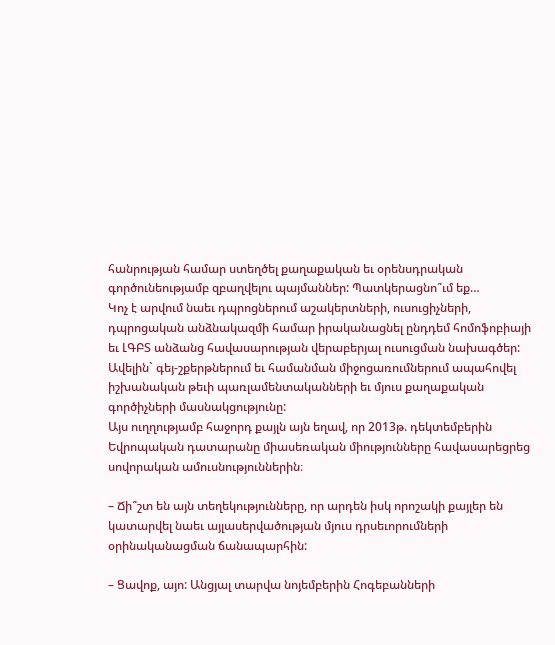հանրության համար ստեղծել քաղաքական եւ օրենսդրական գործունեությամբ զբաղվելու պայմաններ: Պատկերացնո՞ւմ եք…
Կոչ է արվում նաեւ դպրոցներում աշակերտների, ուսուցիչների, դպրոցական անձնակազմի համար իրականացնել ընդդեմ հոմոֆոբիայի եւ ԼԳԲՏ անձանց հավասարության վերաբերյալ ուսուցման նախագծեր: Ավելին` գեյ-շքերթներում եւ համանման միջոցառումներում ապահովել իշխանական թեւի պառլամենտականների եւ մյուս քաղաքական գործիչների մասնակցությունը:
Այս ուղղությամբ հաջորդ քայլն այն եղավ, որ 2013թ. դեկտեմբերին Եվրոպական դատարանը միասեռական միությունները հավասարեցրեց սովորական ամուսնություններին։

– Ճի՞շտ են այն տեղեկությունները, որ արդեն իսկ որոշակի քայլեր են կատարվել նաեւ այլասերվածության մյուս դրսեւորումների օրինականացման ճանապարհին:

– Ցավոք, այո: Անցյալ տարվա նոյեմբերին Հոգեբանների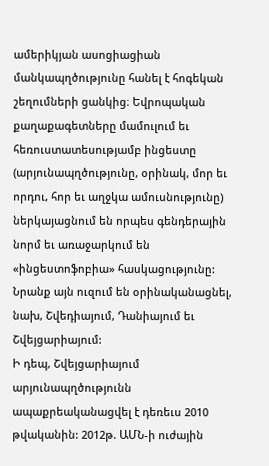ամերիկյան ասոցիացիան մանկապղծությունը հանել է հոգեկան շեղումների ցանկից։ Եվրոպական քաղաքագետները մամուլում եւ հեռուստատեսությամբ ինցեստը (արյունապղծությունը, օրինակ, մոր եւ որդու, հոր եւ աղջկա ամուսնությունը) ներկայացնում են որպես գենդերային նորմ եւ առաջարկում են «ինցեստոֆոբիա» հասկացությունը: Նրանք այն ուզում են օրինականացնել, նախ, Շվեդիայում, Դանիայում եւ Շվեյցարիայում:
Ի դեպ, Շվեյցարիայում արյունապղծությունն ապաքրեականացվել է դեռեւս 2010 թվականին: 2012թ. ԱՄՆ-ի ուժային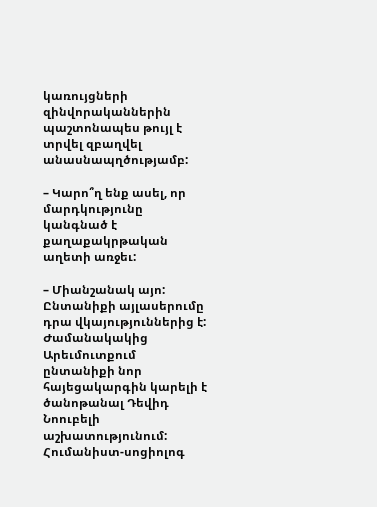կառույցների զինվորականներին պաշտոնապես թույլ է տրվել զբաղվել անասնապղծությամբ:

– Կարո՞ղ ենք ասել, որ մարդկությունը կանգնած է քաղաքակրթական աղետի առջեւ:

– Միանշանակ այո: Ընտանիքի այլասերումը դրա վկայություններից է: Ժամանակակից Արեւմուտքում ընտանիքի նոր հայեցակարգին կարելի է ծանոթանալ Դեվիդ Նոուբելի աշխատությունում: Հումանիստ-սոցիոլոգ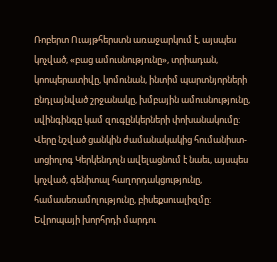Ռոբերտ Ուայթհերստն առաջարկում է, այսպես կոչված, «բաց ամուսնությունը», տրիադան, կոոպերատիվը, կոմունան, ինտիմ պարտնյորների ընդլայնված շրջանակը, խմբային ամուսնությունը, սվինգինգը կամ զուգընկերների փոխանակումը:
Վերը նշված ցանկին ժամանակակից հումանիստ-սոցիոլոգ Կերկենդոլն ավելացնում է նաեւ, այսպես կոչված, գենիտալ հաղորդակցությունը, համասեռամոլությունը, բիսեքսուալիզմը:
Եվրոպայի խորհրդի մարդու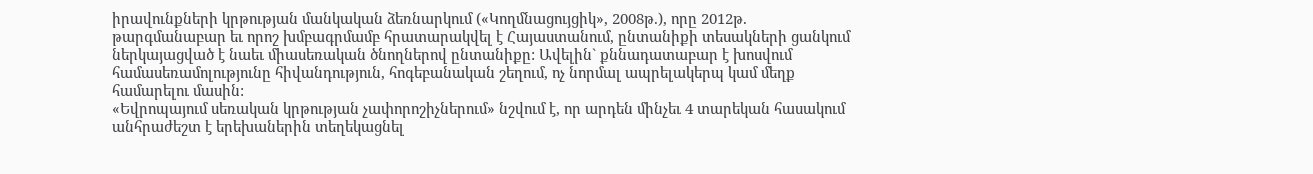իրավունքների կրթության մանկական ձեռնարկում («Կողմնացույցիկ», 2008թ.), որը 2012թ. թարգմանաբար եւ որոշ խմբագրմամբ հրատարակվել է Հայաստանում, ընտանիքի տեսակների ցանկում ներկայացված է նաեւ միասեռական ծնողներով ընտանիքը: Ավելին` քննադատաբար է խոսվում համասեռամոլությունը հիվանդություն, հոգեբանական շեղում, ոչ նորմալ ապրելակերպ կամ մեղք համարելու մասին:
«Եվրոպայում սեռական կրթության չափորոշիչներում» նշվում է, որ արդեն մինչեւ 4 տարեկան հասակում անհրաժեշտ է երեխաներին տեղեկացնել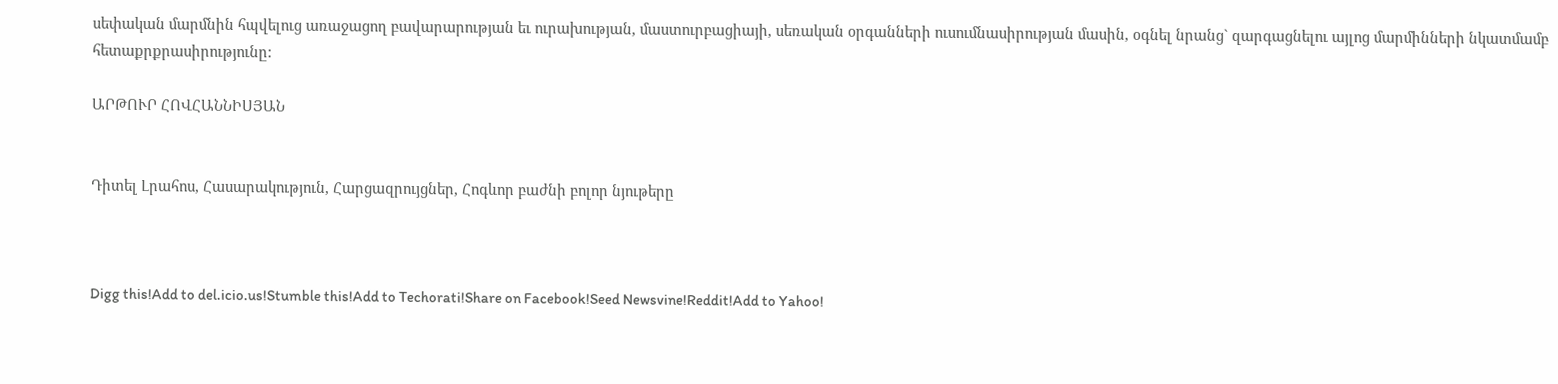սեփական մարմնին հպվելուց առաջացող բավարարության եւ ուրախության, մաստուրբացիայի, սեռական օրգանների ուսումնասիրության մասին, օգնել նրանց` զարգացնելու այլոց մարմինների նկատմամբ հետաքրքրասիրությունը:

ԱՐԹՈՒՐ ՀՈՎՀԱՆՆԻՍՅԱՆ


Դիտել Լրահոս, Հասարակություն, Հարցազրույցներ, Հոգևոր բաժնի բոլոր նյութերը



Digg this!Add to del.icio.us!Stumble this!Add to Techorati!Share on Facebook!Seed Newsvine!Reddit!Add to Yahoo!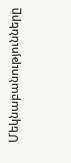Մեկնաբանությունները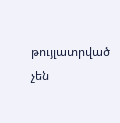թույլատրված չեն